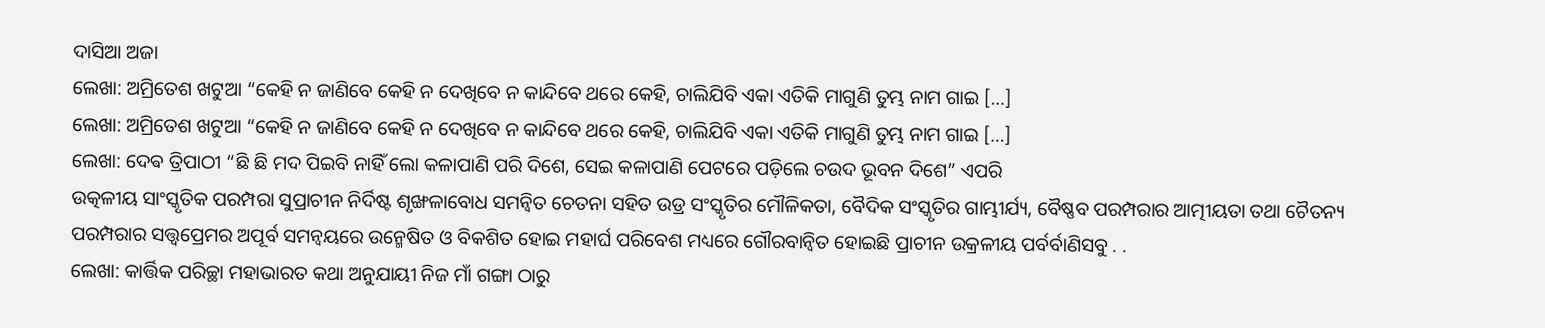ଦାସିଆ ଅଜା
ଲେଖା: ଅମ୍ରିତେଶ ଖଟୁଆ “କେହି ନ ଜାଣିବେ କେହି ନ ଦେଖିବେ ନ କାନ୍ଦିବେ ଥରେ କେହି, ଚାଲିଯିବି ଏକା ଏତିକି ମାଗୁଣି ତୁମ୍ଭ ନାମ ଗାଇ […]
ଲେଖା: ଅମ୍ରିତେଶ ଖଟୁଆ “କେହି ନ ଜାଣିବେ କେହି ନ ଦେଖିବେ ନ କାନ୍ଦିବେ ଥରେ କେହି, ଚାଲିଯିବି ଏକା ଏତିକି ମାଗୁଣି ତୁମ୍ଭ ନାମ ଗାଇ […]
ଲେଖା: ଦେଵ ତ୍ରିପାଠୀ “ଛି ଛି ମଦ ପିଇବି ନାହିଁ ଲୋ କଳାପାଣି ପରି ଦିଶେ, ସେଇ କଳାପାଣି ପେଟରେ ପଡ଼ିଲେ ଚଉଦ ଭୂବନ ଦିଶେ” ଏପରି
ଉତ୍କଳୀୟ ସାଂସ୍କୃତିକ ପରମ୍ପରା ସୁପ୍ରାଚୀନ ନିର୍ଦିଷ୍ଟ ଶୃଙ୍ଖଳାବୋଧ ସମନ୍ୱିତ ଚେତନା ସହିତ ଉଡ୍ର ସଂସ୍କୃତିର ମୌଳିକତା, ବୈଦିକ ସଂସ୍କୃତିର ଗାମ୍ଭୀର୍ଯ୍ୟ, ବୈଷ୍ଣବ ପରମ୍ପରାର ଆତ୍ମୀୟତା ତଥା ଚୈତନ୍ୟ ପରମ୍ପରାର ସତ୍ତ୍ୱପ୍ରେମର ଅପୂର୍ବ ସମନ୍ୱୟରେ ଉନ୍ମେଷିତ ଓ ବିକଶିତ ହୋଇ ମହାର୍ଘ ପରିବେଶ ମଧ୍ୟରେ ଗୌରବାନ୍ୱିତ ହୋଇଛି ପ୍ରାଚୀନ ଉକ୍ରଳୀୟ ପର୍ବର୍ବାଣିସବୁ . .
ଲେଖା: କାର୍ତ୍ତିକ ପରିଚ୍ଛା ମହାଭାରତ କଥା ଅନୁଯାୟୀ ନିଜ ମାଁ ଗଙ୍ଗା ଠାରୁ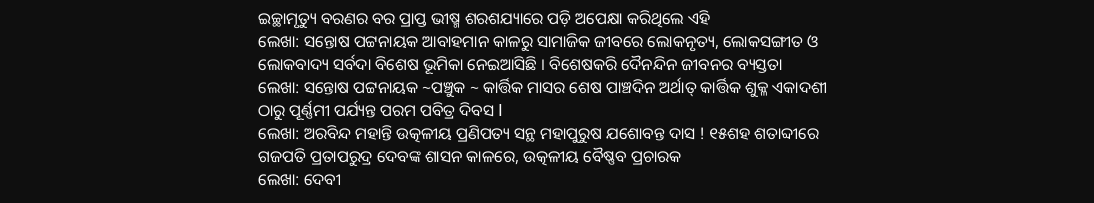ଇଚ୍ଛାମୃତ୍ୟୁ ବରଣର ବର ପ୍ରାପ୍ତ ଭୀଷ୍ମ ଶରଶଯ୍ୟାରେ ପଡ଼ି ଅପେକ୍ଷା କରିଥିଲେ ଏହି
ଲେଖା: ସନ୍ତୋଷ ପଟ୍ଟନାୟକ ଆବାହମାନ କାଳରୁ ସାମାଜିକ ଜୀବରେ ଲୋକନୃତ୍ୟ, ଲୋକସଙ୍ଗୀତ ଓ ଲୋକବାଦ୍ୟ ସର୍ବଦା ବିଶେଷ ଭୂମିକା ନେଇଆସିଛି । ବିଶେଷକରି ଦୈନନ୍ଦିନ ଜୀବନର ବ୍ୟସ୍ତତା
ଲେଖା: ସନ୍ତୋଷ ପଟ୍ଟନାୟକ ~ପଞ୍ଚୁକ ~ କାର୍ତ୍ତିକ ମାସର ଶେଷ ପାଞ୍ଚଦିନ ଅର୍ଥାତ୍ କାର୍ତ୍ତିକ ଶୁକ୍ଳ ଏକାଦଶୀ ଠାରୁ ପୂର୍ଣ୍ଣମୀ ପର୍ଯ୍ୟନ୍ତ ପରମ ପବିତ୍ର ଦିବସ I
ଲେଖା: ଅରବିନ୍ଦ ମହାନ୍ତି ଉତ୍କଳୀୟ ପ୍ରଣିପତ୍ୟ ସନ୍ଥ ମହାପୁରୁଷ ଯଶୋବନ୍ତ ଦାସ ! ୧୫ଶହ ଶତାବ୍ଦୀରେ ଗଜପତି ପ୍ରତାପରୁଦ୍ର ଦେବଙ୍କ ଶାସନ କାଳରେ, ଉତ୍କଳୀୟ ବୈଷ୍ଣବ ପ୍ରଚାରକ
ଲେଖା: ଦେବୀ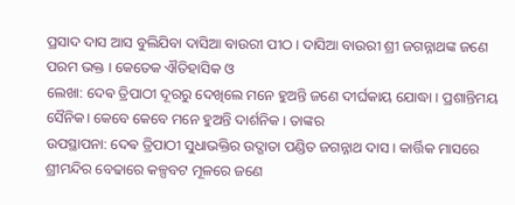ପ୍ରସାଦ ଦାସ ଆସ ବୁଲିଯିବା ଦାସିଆ ବାଉରୀ ପୀଠ । ଦାସିଆ ବାଉରୀ ଶ୍ରୀ ଜଗନ୍ନାଥଙ୍କ ଜଣେ ପରମ ଭକ୍ତ । କେତେକ ଐତିହାସିକ ଓ
ଲେଖା: ଦେଵ ତ୍ରିପାଠୀ ଦୂରରୁ ଦେଖିଲେ ମନେ ହୁଅନ୍ତି ଜଣେ ଦୀର୍ଘକାୟ ଯୋଦ୍ଧା । ପ୍ରଶାନ୍ତିମୟ ସୈନିକ। କେବେ କେବେ ମନେ ହୁଅନ୍ତି ଦାର୍ଶନିକ । ତାଙ୍କର
ଉପସ୍ଥାପନା: ଦେଵ ତ୍ରିପାଠୀ ସୁଧାଭକ୍ତିର ଉଦ୍ଗାତା ପଣ୍ଡିତ ଜଗନ୍ନାଥ ଦାସ । କାର୍ତ୍ତିକ ମାସରେ ଶ୍ରୀମନ୍ଦିର ବେଢାରେ କଳ୍ପବଟ ମୂଳରେ ଜଣେ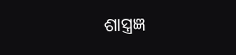ଶାସ୍ତ୍ରଜ୍ଞ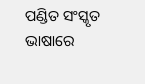ପଣ୍ଡିତ ସଂସ୍କୃତ ଭାଷାରେ